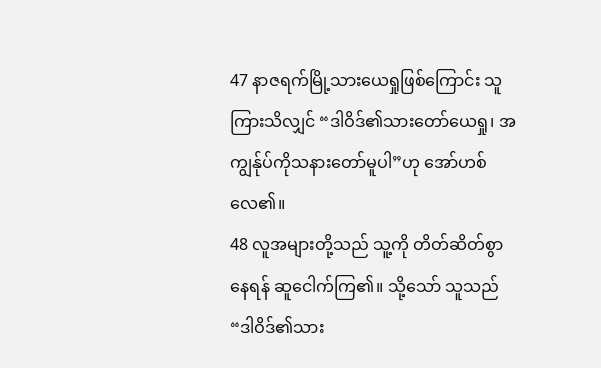47 နာဇရက်မြို့သားယေရှုဖြစ်ကြောင်း သူကြားသိလျှင် “ဒါဝိဒ်၏သားတော်ယေရှု၊ အကျွန်ုပ်ကိုသနားတော်မူပါ”ဟု အော်ဟစ်လေ၏။
48 လူအများတို့သည် သူ့ကို တိတ်ဆိတ်စွာနေရန် ဆူငေါက်ကြ၏။ သို့သော် သူသည် “ဒါဝိဒ်၏သား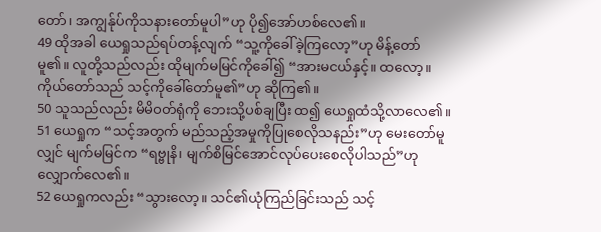တော်၊ အကျွန်ုပ်ကိုသနားတော်မူပါ”ဟု ပို၍အော်ဟစ်လေ၏။
49 ထိုအခါ ယေရှုသည်ရပ်တန့်လျက် “သူ့ကိုခေါ်ခဲ့ကြလော့”ဟု မိန့်တော်မူ၏။ လူတို့သည်လည်း ထိုမျက်မမြင်ကိုခေါ်၍ “အားမငယ်နှင့်။ ထလော့။ ကိုယ်တော်သည် သင့်ကိုခေါ်တော်မူ၏”ဟု ဆိုကြ၏။
50 သူသည်လည်း မိမိဝတ်ရုံကို ဘေးသို့ပစ်ချပြီး ထ၍ ယေရှုထံသို့လာလေ၏။
51 ယေရှုက “သင့်အတွက် မည်သည့်အမှုကိုပြုစေလိုသနည်း”ဟု မေးတော်မူလျှင် မျက်မမြင်က “ရဗ္ဗုနိ၊ မျက်စိမြင်အောင်လုပ်ပေးစေလိုပါသည်”ဟု လျှောက်လေ၏။
52 ယေရှုကလည်း “သွားလော့။ သင်၏ယုံကြည်ခြင်းသည် သင့်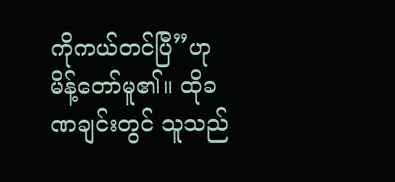ကိုကယ်တင်ပြီ”ဟု မိန့်တော်မူ၏။ ထိုခဏချင်းတွင် သူသည်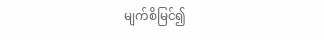မျက်စိမြင်၍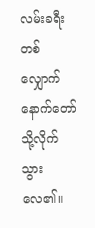လမ်းခရီးတစ်လျှောက် နောက်တော်သို့လိုက်သွားလေ၏။